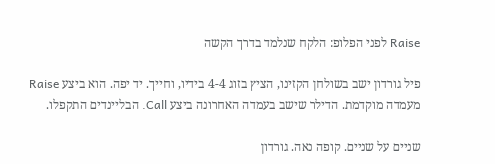Raise לפני הפלופ: הלקח שנלמד בדרך הקשה

פיל גורדון ישב בשולחן הקזינו, הציץ בזוג 4-4 בידיו, וחייך. יד יפה. הוא ביצע Raise מעמדה מוקדמת. הדילר שישב בעמדה האחרונה ביצע Call. הבליינדים התקפלו.

שניים על שניים. קופה נאה. גורדון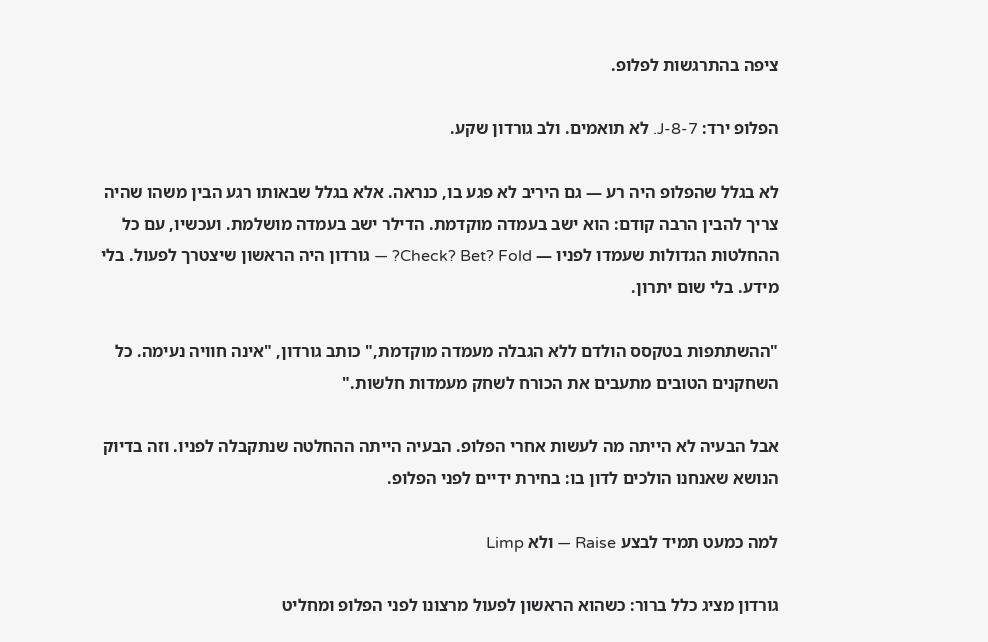ציפה בהתרגשות לפלופ.

הפלופ ירד: J-8-7. לא תואמים. ולב גורדון שקע.

לא בגלל שהפלופ היה רע — גם היריב לא פגע בו, כנראה. אלא בגלל שבאותו רגע הבין משהו שהיה צריך להבין הרבה קודם: הוא ישב בעמדה מוקדמת. הדילר ישב בעמדה מושלמת. ועכשיו, עם כל ההחלטות הגדולות שעמדו לפניו — Check? Bet? Fold? — גורדון היה הראשון שיצטרך לפעול. בלי מידע. בלי שום יתרון.

"ההשתתפות בטקסס הולדם ללא הגבלה מעמדה מוקדמת," כותב גורדון, "אינה חוויה נעימה. כל השחקנים הטובים מתעבים את הכורח לשחק מעמדות חלשות."

אבל הבעיה לא הייתה מה לעשות אחרי הפלופ. הבעיה הייתה ההחלטה שנתקבלה לפניו. וזה בדיוק הנושא שאנחנו הולכים לדון בו: בחירת ידיים לפני הפלופ.

למה כמעט תמיד לבצע Raise — ולא Limp

גורדון מציג כלל ברור: כשהוא הראשון לפעול מרצונו לפני הפלופ ומחליט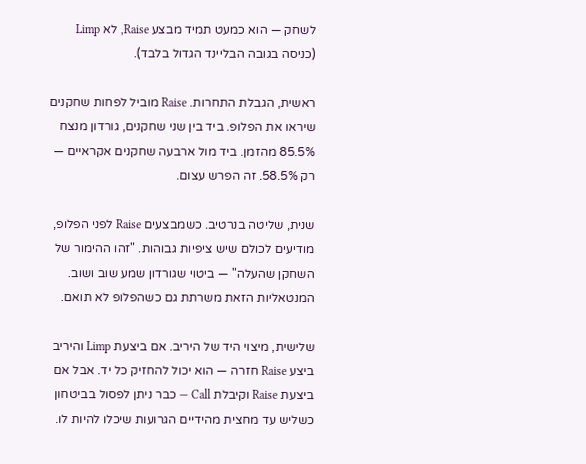לשחק — הוא כמעט תמיד מבצע Raise, לא Limp (כניסה בגובה הבליינד הגדול בלבד).

ראשית, הגבלת התחרות. Raise מוביל לפחות שחקנים שיראו את הפלופ. ביד בין שני שחקנים, גורדון מנצח 85.5% מהזמן. ביד מול ארבעה שחקנים אקראיים — רק 58.5%. זה הפרש עצום.

שנית, שליטה בנרטיב. כשמבצעים Raise לפני הפלופ, מודיעים לכולם שיש ציפיות גבוהות. "זהו ההימור של השחקן שהעלה" — ביטוי שגורדון שמע שוב ושוב. המנטאליות הזאת משרתת גם כשהפלופ לא תואם.

שלישית, מיצוי היד של היריב. אם ביצעת Limp והיריב ביצע Raise חזרה — הוא יכול להחזיק כל יד. אבל אם ביצעת Raise וקיבלת Call — כבר ניתן לפסול בביטחון כשליש עד מחצית מהידיים הגרועות שיכלו להיות לו.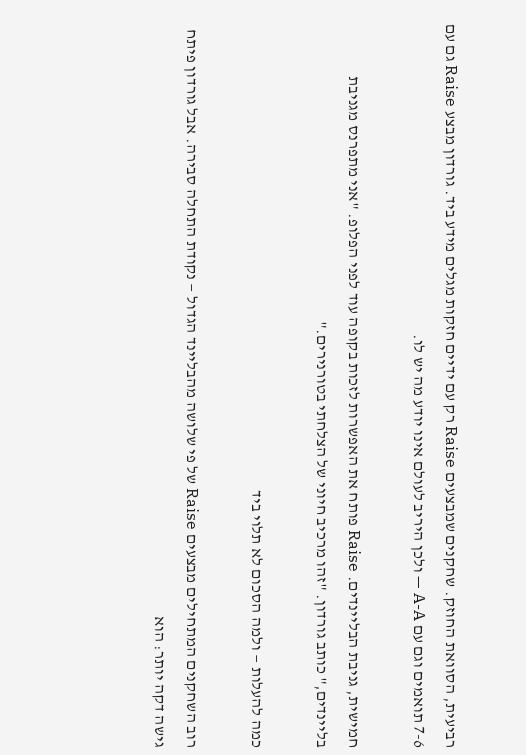רביעית, הסוואת החוזק. שחקנים שמבצעים Raise רק עם ידיים חזקות מגלים מידע ביד. גורדון מבצע Raise גם עם 7-6 תואמים וגם עם A-A — ולכן היריב לעולם אינו יודע מה יש לו.

חמישית, גניבת הבליינדים. Raise פותח את האפשרות לזכות בקופה עוד לפני הפלופ. "אני מתפרנס מגניבת בליינדים," כותב גורדון. "זהו מרכיב חיוני של הצלחתי בטורנירים."

כמה להעלות — ולמה הסכום לא תלוי ביד

רוב השחקנים המתחילים מבצעים Raise של פי שלושה מהבליינד הגדול — נקודת התחלה סבירה. אבל גורדון פיתח גישה דקה יותר: הוא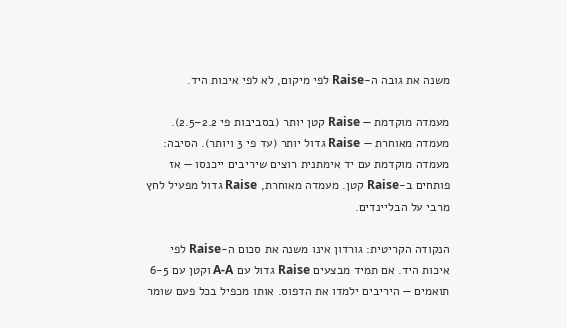משנה את גובה ה-Raise לפי מיקום, לא לפי איכות היד.

מעמדה מוקדמת — Raise קטן יותר (בסביבות פי 2.2–2.5). מעמדה מאוחרת — Raise גדול יותר (עד פי 3 ויותר). הסיבה: מעמדה מוקדמת עם יד אימתנית רוצים שיריבים ייכנסו — אז פותחים ב-Raise קטן. מעמדה מאוחרת, Raise גדול מפעיל לחץ מרבי על הבליינדים.

הנקודה הקריטית: גורדון אינו משנה את סכום ה-Raise לפי איכות היד. אם תמיד מבצעים Raise גדול עם A-A וקטן עם 6-5 תואמים — היריבים ילמדו את הדפוס. אותו מכפיל בכל פעם שומר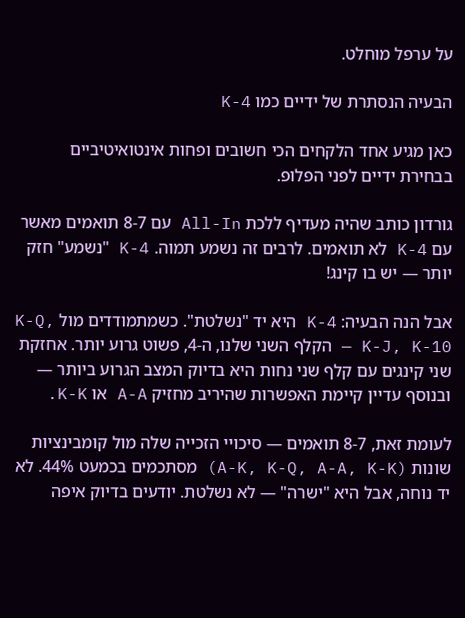על ערפל מוחלט.

הבעיה הנסתרת של ידיים כמו K-4

כאן מגיע אחד הלקחים הכי חשובים ופחות אינטואיטיביים בבחירת ידיים לפני הפלופ.

גורדון כותב שהיה מעדיף ללכת All-In עם 8-7 תואמים מאשר עם K-4 לא תואמים. לרבים זה נשמע תמוה. K-4 "נשמע" חזק יותר — יש בו קינג!

אבל הנה הבעיה: K-4 היא יד "נשלטת". כשמתמודדים מול K-Q, K-J, K-10 — הקלף השני שלנו, ה-4, פשוט גרוע יותר. אחזקת שני קינגים עם קלף שני נחות היא בדיוק המצב הגרוע ביותר — ובנוסף עדיין קיימת האפשרות שהיריב מחזיק A-A או K-K.

לעומת זאת, 8-7 תואמים — סיכויי הזכייה שלה מול קומבינציות שונות (A-K, K-Q, A-A, K-K) מסתכמים בכמעט 44%. לא יד נוחה, אבל היא "ישרה" — לא נשלטת. יודעים בדיוק איפה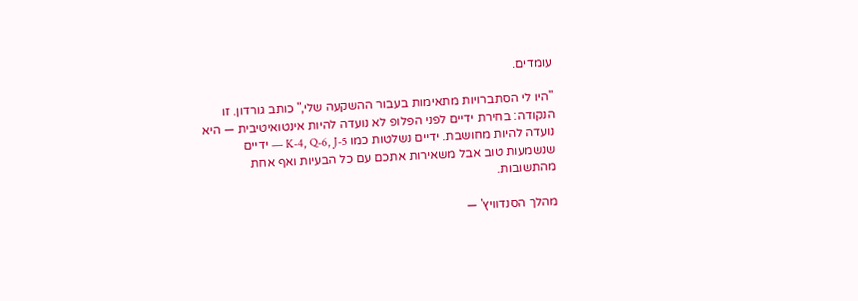עומדים.

"היו לי הסתברויות מתאימות בעבור ההשקעה שלי," כותב גורדון. זו הנקודה: בחירת ידיים לפני הפלופ לא נועדה להיות אינטואיטיבית — היא נועדה להיות מחושבת. ידיים נשלטות כמו K-4, Q-6, J-5 — ידיים שנשמעות טוב אבל משאירות אתכם עם כל הבעיות ואף אחת מהתשובות.

מהלך הסנדוויץ' —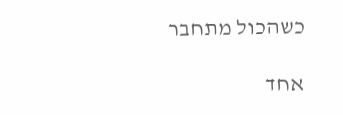כשהכול מתחבר

אחד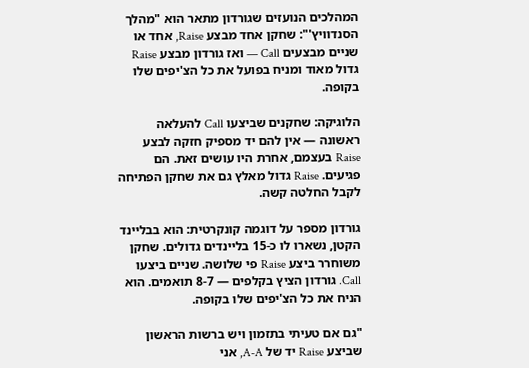המהלכים הנועזים שגורדון מתאר הוא "מהלך הסנדוויץ'": שחקן אחד מבצע Raise, אחד או שניים מבצעים Call — ואז גורדון מבצע Raise גדול מאוד ומניח בפועל את כל הצ'יפים שלו בקופה.

הלוגיקה: שחקנים שביצעו Call להעלאה ראשונה — אין להם יד מספיק חזקה לבצע Raise בעצמם, אחרת היו עושים זאת. הם פגיעים. Raise גדול מאלץ גם את שחקן הפתיחה לקבל החלטה קשה.

גורדון מספר על דוגמה קונקרטית: הוא בבליינד הקטן, נשארו לו כ-15 בליינדים גדולים. שחקן משוחרר ביצע Raise פי שלושה. שניים ביצעו Call. גורדון הציץ בקלפים — 8-7 תואמים. הוא הניח את כל הצ'יפים שלו בקופה.

"גם אם טעיתי בתזמון ויש ברשות הראשון שביצע Raise יד של A-A, אני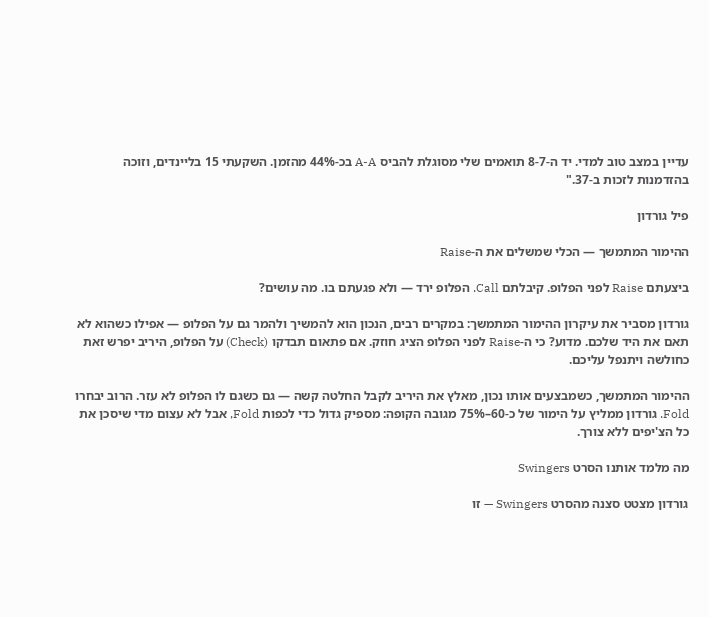עדיין במצב טוב למדי. יד ה-8-7 תואמים שלי מסוגלת להביס A-A בכ-44% מהזמן. השקעתי 15 בליינדים, וזוכה בהזדמנות לזכות ב-37."

פיל גורדון

ההימור המתמשך — הכלי שמשלים את ה-Raise

ביצעתם Raise לפני הפלופ. קיבלתם Call. הפלופ ירד — ולא פגעתם בו. מה עושים?

גורדון מסביר את עיקרון ההימור המתמשך: במקרים רבים, הנכון הוא להמשיך ולהמר גם על הפלופ — אפילו כשהוא לא תאם את היד שלכם. מדוע? כי ה-Raise לפני הפלופ הציג חוזק. אם פתאום תבדקו (Check) על הפלופ, היריב יפרש זאת כחולשה ויתנפל עליכם.

ההימור המתמשך, כשמבצעים אותו נכון, מאלץ את היריב לקבל החלטה קשה — גם כשגם לו הפלופ לא עזר. הרוב יבחרו Fold. גורדון ממליץ על הימור של כ-60–75% מגובה הקופה: מספיק גדול כדי לכפות Fold, אבל לא עצום מדי שיסכן את כל הצ'יפים ללא צורך.

מה מלמד אותנו הסרט Swingers

גורדון מצטט סצנה מהסרט Swingers — זו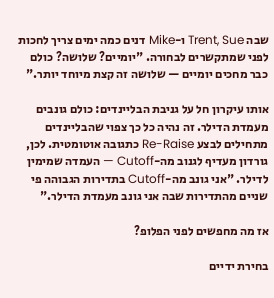שבה Trent, Sue ו-Mike דנים כמה ימים צריך לחכות לפני שמתקשרים לבחורה. "יומיים? שלושה? כולם כבר מחכים יומיים — שלושה זה קצת מיוחד יותר."

אותו עיקרון חל על גניבת הבליינדים: כולם גונבים מעמדת הדילר. זה נהיה כל כך צפוי שהבליינדים מתחילים לבצע Re-Raise כתגובה אוטומטית. לכן, גורדון מעדיף לגנוב מה-Cutoff — העמדה שמימין לדילר. "אני גונב מה-Cutoff בתדירות הגבוהה פי שניים מהתדירות שבה אני גונב מעמדת הדילר."

אז מה מחפשים לפני הפלופ?

בחירת ידיים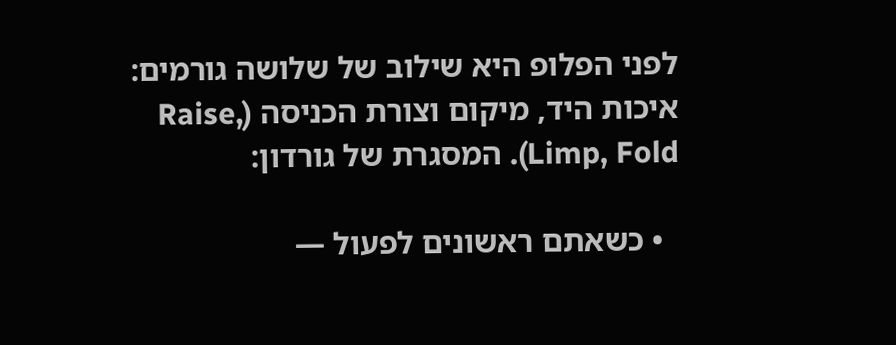לפני הפלופ היא שילוב של שלושה גורמים: איכות היד, מיקום וצורת הכניסה (Raise, Limp, Fold). המסגרת של גורדון:

  • כשאתם ראשונים לפעול —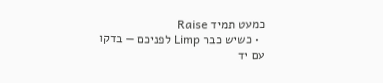כמעט תמיד Raise
  • כשיש כבר Limp לפניכם — בדקו עם יד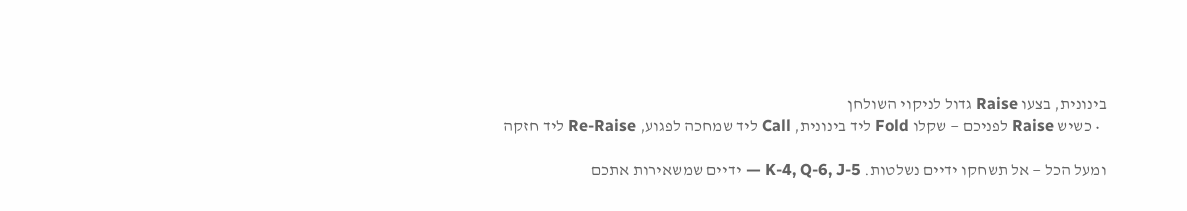בינונית, בצעו Raise גדול לניקוי השולחן
  • כשיש Raise לפניכם — שקלו Fold ליד בינונית, Call ליד שמחכה לפגוע, Re-Raise ליד חזקה

ומעל הכל — אל תשחקו ידיים נשלטות. K-4, Q-6, J-5 — ידיים שמשאירות אתכם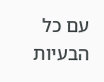עם כל הבעיות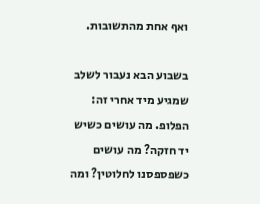ואף אחת מהתשובות.

בשבוע הבא נעבור לשלב שמגיע מיד אחרי זה: הפלופ. מה עושים כשיש יד חזקה? מה עושים כשפספסנו לחלוטין? ומה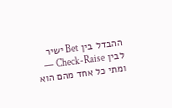ההבדל בין Bet ישיר לבין Check-Raise — ומתי כל אחד מהם הוא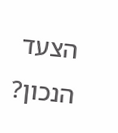הצעד הנכון?